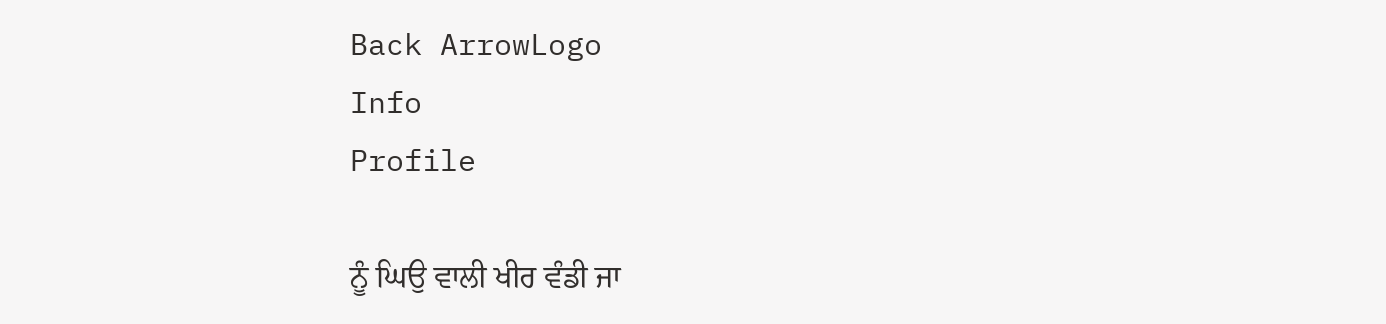Back ArrowLogo
Info
Profile

ਨੂੰ ਘਿਉ ਵਾਲੀ ਖੀਰ ਵੰਡੀ ਜਾ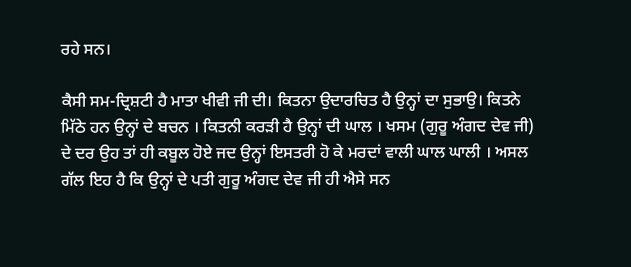ਰਹੇ ਸਨ।

ਕੈਸੀ ਸਮ-ਦ੍ਰਿਸ਼ਟੀ ਹੈ ਮਾਤਾ ਖੀਵੀ ਜੀ ਦੀ। ਕਿਤਨਾ ਉਦਾਰਚਿਤ ਹੈ ਉਨ੍ਹਾਂ ਦਾ ਸੁਭਾਉ। ਕਿਤਨੇ ਮਿੱਠੇ ਹਨ ਉਨ੍ਹਾਂ ਦੇ ਬਚਨ । ਕਿਤਨੀ ਕਰੜੀ ਹੈ ਉਨ੍ਹਾਂ ਦੀ ਘਾਲ । ਖਸਮ (ਗੁਰੂ ਅੰਗਦ ਦੇਵ ਜੀ) ਦੇ ਦਰ ਉਹ ਤਾਂ ਹੀ ਕਬੂਲ ਹੋਏ ਜਦ ਉਨ੍ਹਾਂ ਇਸਤਰੀ ਹੋ ਕੇ ਮਰਦਾਂ ਵਾਲੀ ਘਾਲ ਘਾਲੀ । ਅਸਲ ਗੱਲ ਇਹ ਹੈ ਕਿ ਉਨ੍ਹਾਂ ਦੇ ਪਤੀ ਗੁਰੂ ਅੰਗਦ ਦੇਵ ਜੀ ਹੀ ਐਸੇ ਸਨ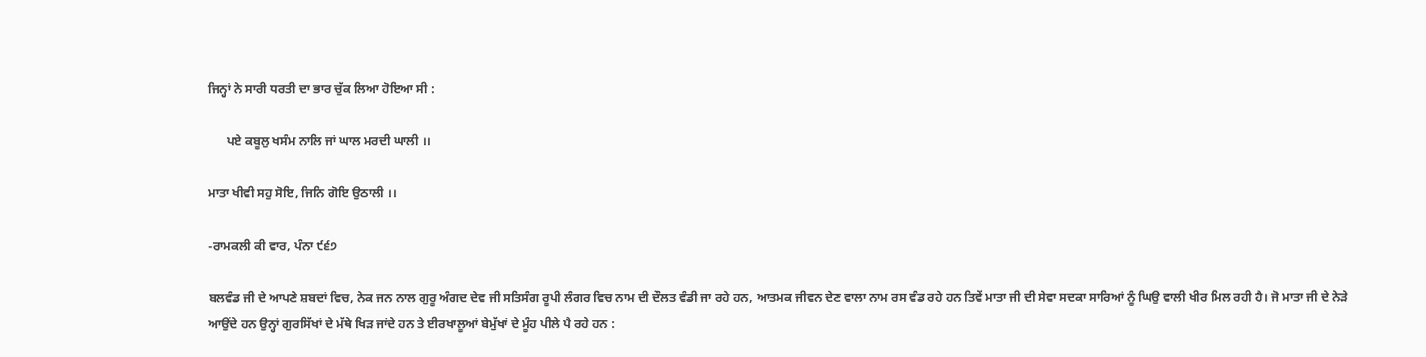ਜਿਨ੍ਹਾਂ ਨੇ ਸਾਰੀ ਧਰਤੀ ਦਾ ਭਾਰ ਚੁੱਕ ਲਿਆ ਹੋਇਆ ਸੀ :

      ਪਏ ਕਬੂਲੁ ਖਸੰਮ ਨਾਲਿ ਜਾਂ ਘਾਲ ਮਰਦੀ ਘਾਲੀ ।।

ਮਾਤਾ ਖੀਵੀ ਸਹੁ ਸੋਇ, ਜਿਨਿ ਗੋਇ ਉਠਾਲੀ ।।

-ਰਾਮਕਲੀ ਕੀ ਵਾਰ, ਪੰਨਾ ੯੬੭

ਬਲਵੰਡ ਜੀ ਦੇ ਆਪਣੇ ਸ਼ਬਦਾਂ ਵਿਚ, ਨੇਕ ਜਨ ਨਾਲ ਗੁਰੂ ਅੰਗਦ ਦੇਵ ਜੀ ਸਤਿਸੰਗ ਰੂਪੀ ਲੰਗਰ ਵਿਚ ਨਾਮ ਦੀ ਦੌਲਤ ਵੰਡੀ ਜਾ ਰਹੇ ਹਨ, ਆਤਮਕ ਜੀਵਨ ਦੇਣ ਵਾਲਾ ਨਾਮ ਰਸ ਵੰਡ ਰਹੇ ਹਨ ਤਿਵੇਂ ਮਾਤਾ ਜੀ ਦੀ ਸੇਵਾ ਸਦਕਾ ਸਾਰਿਆਂ ਨੂੰ ਘਿਉ ਵਾਲੀ ਖੀਰ ਮਿਲ ਰਹੀ ਹੈ। ਜੋ ਮਾਤਾ ਜੀ ਦੇ ਨੇੜੇ ਆਉਂਦੇ ਹਨ ਉਨ੍ਹਾਂ ਗੁਰਸਿੱਖਾਂ ਦੇ ਮੱਥੇ ਖਿੜ ਜਾਂਦੇ ਹਨ ਤੇ ਈਰਖਾਲੂਆਂ ਬੇਮੁੱਖਾਂ ਦੇ ਮੂੰਹ ਪੀਲੇ ਪੈ ਰਹੇ ਹਨ :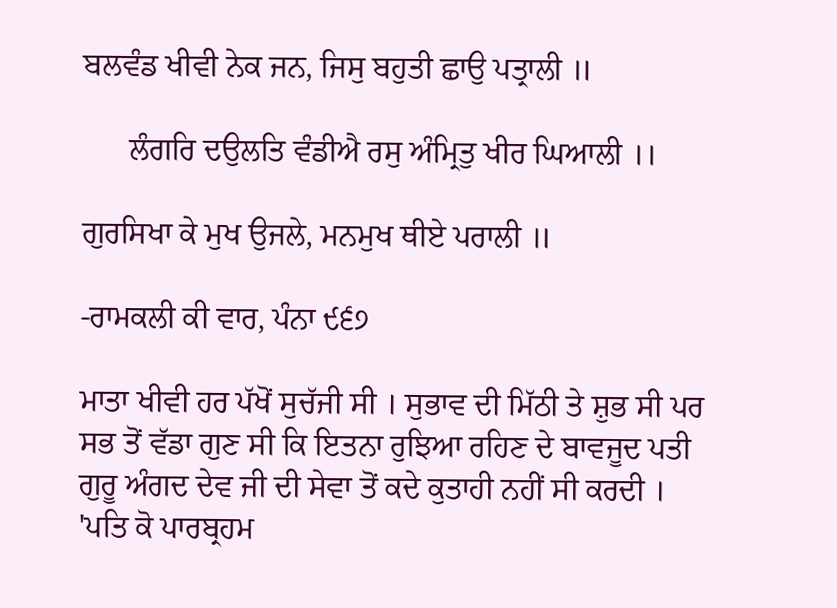ਬਲਵੰਡ ਖੀਵੀ ਨੇਕ ਜਨ, ਜਿਸੁ ਬਹੁਤੀ ਛਾਉ ਪਤ੍ਰਾਲੀ ॥

      ਲੰਗਰਿ ਦਉਲਤਿ ਵੰਡੀਐ ਰਸੁ ਅੰਮ੍ਰਿਤੁ ਖੀਰ ਘਿਆਲੀ ।।

ਗੁਰਸਿਖਾ ਕੇ ਮੁਖ ਉਜਲੇ, ਮਨਮੁਖ ਥੀਏ ਪਰਾਲੀ ॥

-ਰਾਮਕਲੀ ਕੀ ਵਾਰ, ਪੰਨਾ ੯੬੭

ਮਾਤਾ ਖੀਵੀ ਹਰ ਪੱਖੋਂ ਸੁਚੱਜੀ ਸੀ । ਸੁਭਾਵ ਦੀ ਮਿੱਠੀ ਤੇ ਸ਼ੁਭ ਸੀ ਪਰ ਸਭ ਤੋਂ ਵੱਡਾ ਗੁਣ ਸੀ ਕਿ ਇਤਨਾ ਰੁਝਿਆ ਰਹਿਣ ਦੇ ਬਾਵਜੂਦ ਪਤੀ ਗੁਰੂ ਅੰਗਦ ਦੇਵ ਜੀ ਦੀ ਸੇਵਾ ਤੋਂ ਕਦੇ ਕੁਤਾਹੀ ਨਹੀਂ ਸੀ ਕਰਦੀ । 'ਪਤਿ ਕੋ ਪਾਰਬ੍ਰਹਮ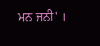ਮਨ ਜਨੀ' ।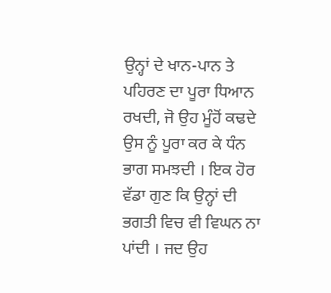ਉਨ੍ਹਾਂ ਦੇ ਖਾਨ-ਪਾਨ ਤੇ ਪਹਿਰਣ ਦਾ ਪੂਰਾ ਧਿਆਨ ਰਖਦੀ, ਜੋ ਉਹ ਮੂੰਹੋਂ ਕਢਦੇ ਉਸ ਨੂੰ ਪੂਰਾ ਕਰ ਕੇ ਧੰਨ ਭਾਗ ਸਮਝਦੀ । ਇਕ ਹੋਰ ਵੱਡਾ ਗੁਣ ਕਿ ਉਨ੍ਹਾਂ ਦੀ ਭਗਤੀ ਵਿਚ ਵੀ ਵਿਘਨ ਨਾ ਪਾਂਦੀ । ਜਦ ਉਹ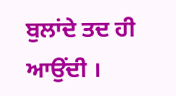ਬੁਲਾਂਦੇ ਤਦ ਹੀ ਆਉਂਦੀ ।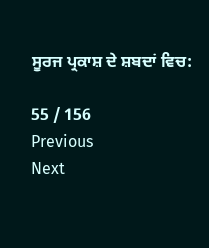ਸੂਰਜ ਪ੍ਰਕਾਸ਼ ਦੇ ਸ਼ਬਦਾਂ ਵਿਚ:

55 / 156
Previous
Next